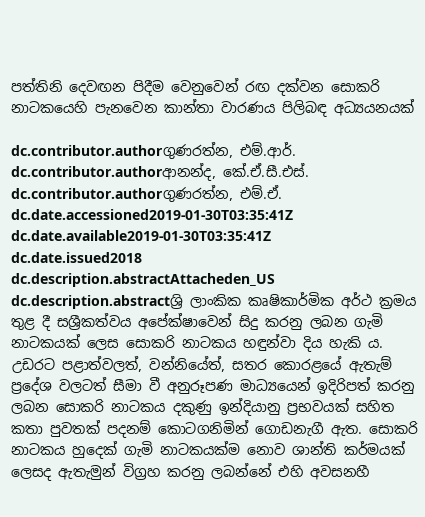පත්තිනි දෙවඟන පිදීම වෙනුවෙන් රඟ දක්වන සොකරි නාටකයෙහි පැනවෙන කාන්තා වාරණය පිලිබඳ අධ්‍යයනයක්

dc.contributor.authorගුණරත්න, එම්.ආර්.
dc.contributor.authorආනන්ද, කේ.ඒ.සී.එස්.
dc.contributor.authorගුණරත්න, එම්.ඒ.
dc.date.accessioned2019-01-30T03:35:41Z
dc.date.available2019-01-30T03:35:41Z
dc.date.issued2018
dc.description.abstractAttacheden_US
dc.description.abstractශ්‍රි ලාංකික කෘෂිකාර්මික අර්ථ ක්‍රමය තුළ දී සශ්‍රීකත්වය අපේක්ෂාවෙන් සිදු කරනු ලබන ගැමි නාටකයක් ලෙස සොකරි නාටකය හඳුන්වා දිය හැකි ය. උඩරට පළාත්වලත්, වන්නියේත්, සතර කොරළයේ ඇතැම් ප්‍රදේශ වලටත් සීමා වී අනුරූපණ මාධ්‍යයෙන් ඉදිරිපත් කරනු ලබන සොකරි නාටකය දකුණු ඉන්දියානු ප්‍රභවයක් සහිත කතා පුවතක් පදනම් කොටගනිමින් ගොඩනැගී ඇත. සොකරි නාටකය හුදෙක් ගැමි නාටකයක්ම නොව ශාන්ති කර්මයක් ලෙසද ඇතැමුන් විග්‍රහ කරනු ලබන්නේ එහි අවසනහී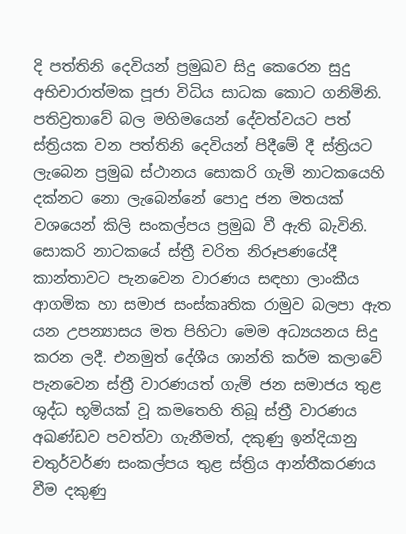දි පත්තිනි දෙවියන් ප්‍රමුඛව සිදු කෙරෙන සුදු අභිචාරාත්මක පූජා විධිය සාධක කොට ගනිමිනි. පතිව්‍රතාවේ බල මහිමයෙන් දේවත්වයට පත් ස්ත්‍රියක වන පත්තිනි දෙවියන් පිදීමේ දී ස්ත්‍රියට ලැබෙන ප්‍රමුඛ ස්ථානය සොකරි ගැමි නාටකයෙහි දක්නට නො ලැබෙන්නේ පොදු ජන මතයක් වශයෙන් කිලි සංකල්පය ප්‍රමුඛ වී ඇති බැවිනි. සොකරි නාටකයේ ස්ත්‍රී චරිත නිරූපණයේදී කාන්තාවට පැනවෙන වාරණය සඳහා ලාංකීය ආගමික හා සමාජ සංස්කෘතික රාමුව බලපා ඇත යන උපන්‍යාසය මත පිහිටා මෙම අධ්‍යයනය සිදු කරන ලදී. එනමුත් දේශීය ශාන්ති කර්ම කලාවේ පැනවෙන ස්ත්‍රී වාරණයත් ගැමි ජන සමාජය තුළ ශුද්ධ භූමියක් වූ කමතෙහි තිබූ ස්ත්‍රී වාරණය අඛණ්ඩව පවත්වා ගැනීමත්, දකුණු ඉන්දියානු චතුර්වර්ණ සංකල්පය තුළ ස්ත්‍රිය ආන්තීකරණය වීම දකුණු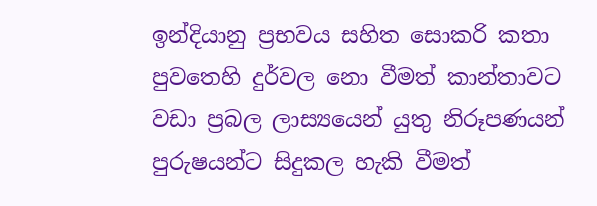ඉන්දියානු ප්‍රභවය සහිත සොකරි කතා පුවතෙහි දුර්වල නො වීමත් කාන්තාවට වඩා ප්‍රබල ලාස්‍යයෙන් යුතු නිරූපණයන් පුරුෂයන්ට සිදුකල හැකි වීමත්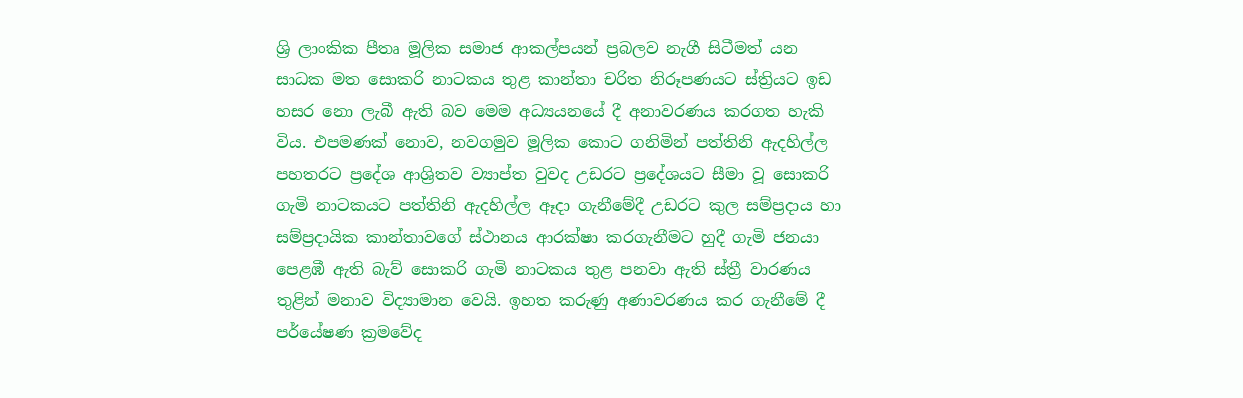ශ්‍රි ලාංකික පීතෘ මූලික සමාජ ආකල්පයන් ප්‍රබලව නැගී සිටීමත් යන සාධක මත සොකරි නාටකය තුළ කාන්තා චරිත නිරූපණයට ස්ත්‍රියට ඉඩ හසර නො ලැබී ඇති බව මෙම අධ්‍යයනයේ දී අනාවරණය කරගත හැකි විය. එපමණක් නොව, නවගමුව මූලික කොට ගනිමින් පත්තිනි ඇදහිල්ල පහතරට ප්‍රදේශ ආශ්‍රිතව ව්‍යාප්ත වුවද උඩරට ප්‍රදේශයට සීමා වූ සොකරි ගැමි නාටකයට පත්තිනි ඇදහිල්ල ඈදා ගැනීමේදී උඩරට කුල සම්ප්‍රදාය හා සම්ප්‍රදායික කාන්තාවගේ ස්ථානය ආරක්ෂා කරගැනීමට හුදී ගැමි ජනයා පෙළඹී ඇති බැව් සොකරි ගැමි නාටකය තුළ පනවා ඇති ස්ත්‍රී වාරණය තුළින් මනාව විද්‍යාමාන වෙයි. ඉහත කරුණු අණාවරණය කර ගැනීමේ දී පර්යේෂණ ක්‍රමවේද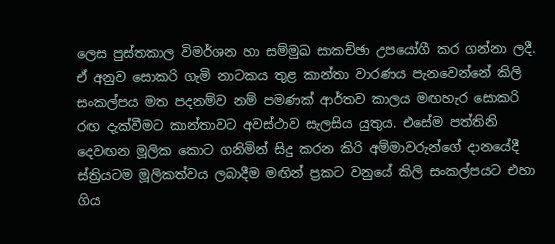ලෙස පුස්තකාල විමර්ශන හා සම්මුඛ සාකච්ඡා උපයෝගී කර ගන්නා ලදී. ඒ අනුව සොකරි ගැමි නාටකය තුළ කාන්තා වාරණය පැනවෙන්නේ කිලි සංකල්පය මත පදනම්ව නම් පමණක් ආර්තව කාලය මඟහැර සොකරි රඟ දැක්වීමට කාන්තාවට අවස්ථාව සැලසිය යුතුය. එසේම පත්තිනි දෙවඟන මූලික කොට ගනිමින් සිදු කරන කිරි අම්මාවරුන්ගේ දානයේදී ස්ත්‍රියටම මූලිකත්වය ලබාදීම මඟින් ප්‍රකට වනුයේ කිලි සංකල්පයට එහා ගිය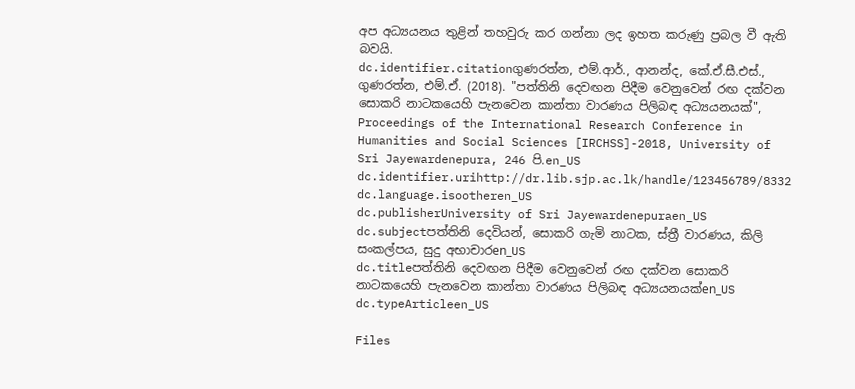අප අධ්‍යයනය තුළින් තහවුරු කර ගන්නා ලද ඉහත කරුණු ප්‍රබල වී ඇති බවයි.
dc.identifier.citationගුණරත්න, එම්.ආර්., ආනන්ද, කේ.ඒ.සී.එස්., ගුණරත්න, එම්.ඒ. (2018). "පත්තිනි දෙවඟන පිදීම වෙනුවෙන් රඟ දක්වන සොකරි නාටකයෙහි පැනවෙන කාන්තා වාරණය පිලිබඳ අධ්‍යයනයක්", Proceedings of the International Research Conference in Humanities and Social Sciences [IRCHSS]-2018, University of Sri Jayewardenepura, 246 පි.en_US
dc.identifier.urihttp://dr.lib.sjp.ac.lk/handle/123456789/8332
dc.language.isootheren_US
dc.publisherUniversity of Sri Jayewardenepuraen_US
dc.subjectපත්තිනි දෙවියන්, සොකරි ගැමි නාටක, ස්ත්‍රී වාරණය, කිලි සංකල්පය, සුදු අභාචාරen_US
dc.titleපත්තිනි දෙවඟන පිදීම වෙනුවෙන් රඟ දක්වන සොකරි නාටකයෙහි පැනවෙන කාන්තා වාරණය පිලිබඳ අධ්‍යයනයක්en_US
dc.typeArticleen_US

Files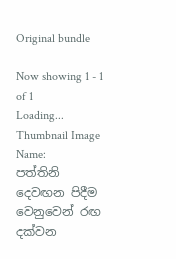Original bundle

Now showing 1 - 1 of 1
Loading...
Thumbnail Image
Name:
පත්තිනි දෙවඟන පිදීම වෙනුවෙන් රඟ දක්වන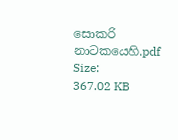සොකරි නාටකයෙහි.pdf
Size:
367.02 KB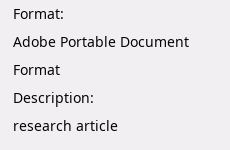Format:
Adobe Portable Document Format
Description:
research article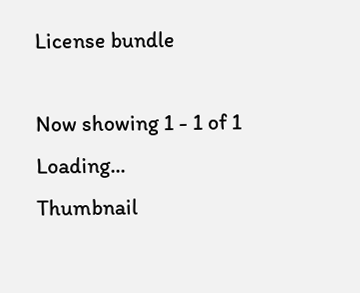License bundle

Now showing 1 - 1 of 1
Loading...
Thumbnail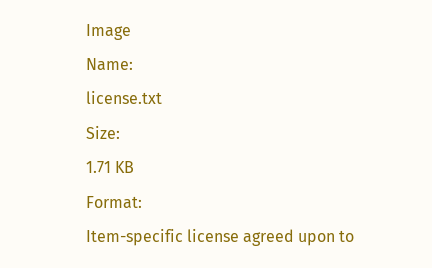Image
Name:
license.txt
Size:
1.71 KB
Format:
Item-specific license agreed upon to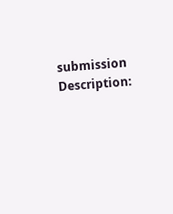submission
Description: